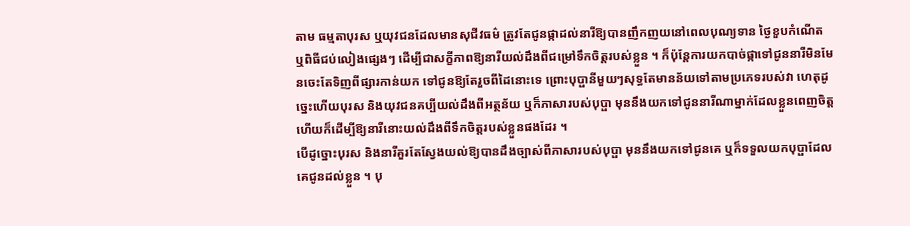តាម ធម្មតាបុរស ឬយុវជនដែលមានសុជីវធម៌ ត្រូវតែជូនផ្កាដល់នារីឱ្យបានញឹកញយនៅពេលបុណ្យទាន ថៃ្ងខួបកំណើត ឬពិធីជប់លៀងផ្សេងៗ ដើម្បីជាសក្ខីភាពឱ្យនារីយល់ដឹងពីជម្រៅទឹកចិត្តរបស់ខ្លួន ។ ក៏ប៉ុន្តែការយកបាច់ផ្កាទៅជូននារីមិនមែនចេះតែទិញពីផ្សារកាន់យក ទៅជូនឱ្យតែរួចពីដៃនោះទេ ព្រោះបុប្ផានីមួយៗសុទ្ធតែមានន័យទៅតាមប្រភេទរបស់វា ហេតុដូច្នេះហើយបុរស និងយុវជនគប្បីយល់ដឹងពីអត្ថន័យ ឬក៏ភាសារបស់បុប្ផា មុននឹងយកទៅជូននារីណាម្នាក់ដែលខ្លួនពេញចិត្ត ហើយក៏ដើម្បីឱ្យនារីនោះយល់ដឹងពីទឹកចិត្តរបស់ខ្លួនផងដែរ ។
បើដូច្នោះបុរស និងនារីគួរតែស្វែងយល់ឱ្យបានដឹងច្បាស់ពីភាសារបស់បុប្ផា មុននឹងយកទៅជូនគេ ឬក៏ទទួលយកបុប្ផាដែលគេជូនដល់ខ្លួន ។ បុ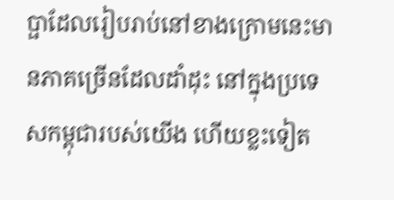ប្ផាដែលរៀបរាប់នៅខាងក្រោមនេះមានភាគច្រើនដែលដាំដុះ នៅក្នុងប្រទេសកម្ពុជារបស់យើង ហើយខ្លះទៀត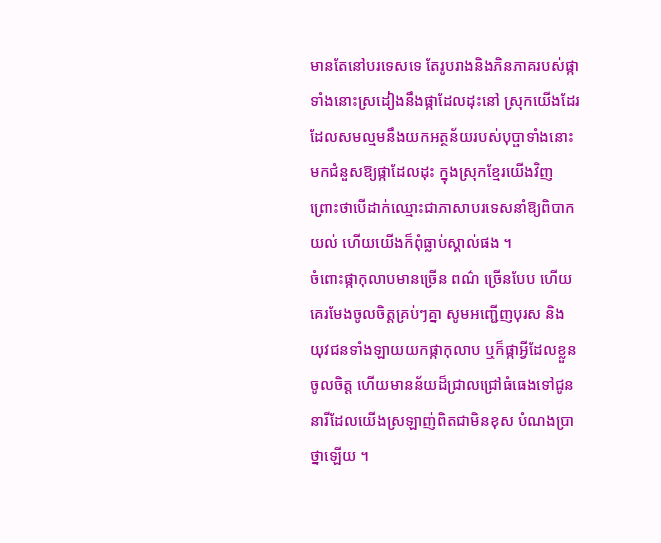មានតែនៅបរទេសទេ តែរូបរាងនិងភិនភាគរបស់ផ្កាទាំងនោះស្រដៀងនឹងផ្កាដែលដុះនៅ ស្រុកយើងដែរ ដែលសមល្មមនឹងយកអត្ថន័យរបស់បុប្ផាទាំងនោះមកជំនួសឱ្យផ្កាដែលដុះ ក្នុងស្រុកខ្មែរយើងវិញ ព្រោះថាបើដាក់ឈ្មោះជាភាសាបរទេសនាំឱ្យពិបាកយល់ ហើយយើងក៏ពុំធ្លាប់ស្គាល់ផង ។
ចំពោះផ្កាកុលាបមានច្រើន ពណ៌ ច្រើនបែប ហើយគេរមែងចូលចិត្តគ្រប់ៗគ្នា សូមអញ្ជើញបុរស និង យុវជនទាំងឡាយយកផ្កាកុលាប ឬក៏ផ្កាអ្វីដែលខ្លួនចូលចិត្ត ហើយមានន័យដ៏ជ្រាលជ្រៅធំធេងទៅជូននារីដែលយើងស្រឡាញ់ពិតជាមិនខុស បំណងប្រាថ្នាឡើយ ។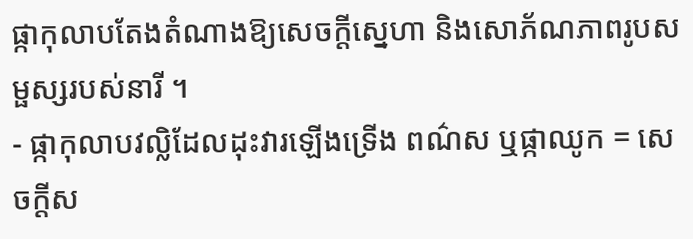ផ្កាកុលាបតែងតំណាងឱ្យសេចក្តីស្នេហា និងសោភ័ណភាពរូបសម្ផស្សរបស់នារី ។
- ផ្កាកុលាបវល្លិដែលដុះវារឡើងទ្រើង ពណ៌ស ឬផ្កាឈូក = សេចក្តីស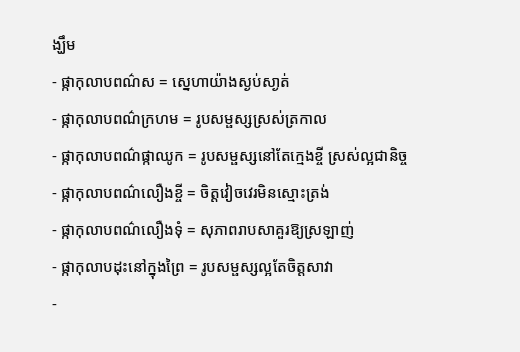ង្ឃឹម
- ផ្កាកុលាបពណ៌ស = ស្នេហាយ៉ាងស្ងប់សា្ងត់
- ផ្កាកុលាបពណ៌ក្រហម = រូបសម្ផស្សស្រស់ត្រកាល
- ផ្កាកុលាបពណ៌ផ្កាឈូក = រូបសម្ផស្សនៅតែក្មេងខ្ចី ស្រស់ល្អជានិច្ច
- ផ្កាកុលាបពណ៌លឿងខ្ចី = ចិត្តវៀចវេរមិនស្មោះត្រង់
- ផ្កាកុលាបពណ៌លឿងទុំ = សុភាពរាបសាគួរឱ្យស្រឡាញ់
- ផ្កាកុលាបដុះនៅក្នុងព្រៃ = រូបសម្ផស្សល្អតែចិត្តសាវា
-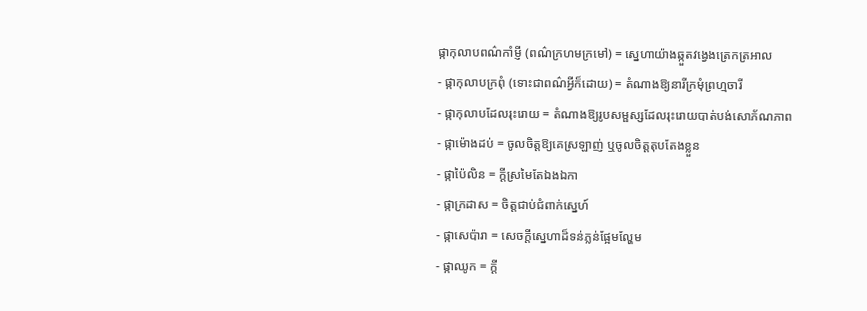ផ្កាកុលាបពណ៌កាំម្ញី (ពណ៌ក្រហមក្រមៅ) = ស្នេហាយ៉ាងឆ្កួតវង្វេងត្រេកត្រអាល
- ផ្កាកុលាបក្រពុំ (ទោះជាពណ៌អ្វីក៏ដោយ) = តំណាងឱ្យនារីក្រមុំព្រហ្មចារី
- ផ្កាកុលាបដែលរុះរោយ = តំណាងឱ្យរូបសម្ផស្សដែលរុះរោយបាត់បង់សោភ័ណភាព
- ផ្កាម៉ោងដប់ = ចូលចិត្តឱ្យគេស្រឡាញ់ ឬចូលចិត្តតុបតែងខ្លួន
- ផ្កាប៉ៃលិន = ក្តីស្រមៃតែឯងឯកា
- ផ្កាក្រដាស = ចិត្តជាប់ជំពាក់ស្នេហ៍
- ផ្កាសេប៉ារា = សេចក្តីស្នេហាដ៏ទន់ភ្លន់ផ្អែមល្ហែម
- ផ្កាឈូក = ក្តី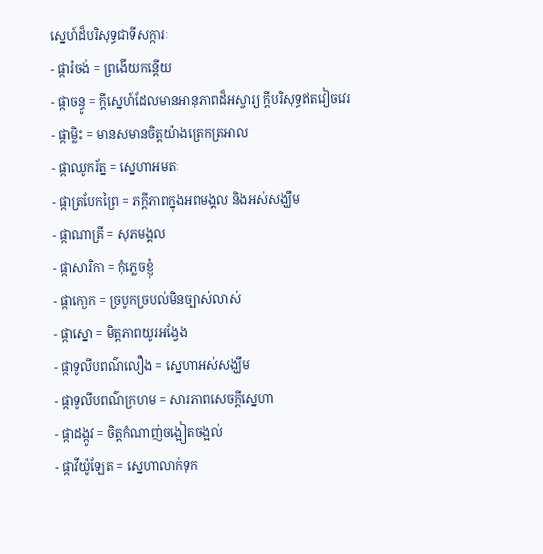ស្នេហ៍ដ៏បរិសុទ្ធជាទីសក្ការៈ
- ផ្ការំចង់ = ព្រងើយកន្តើយ
- ផ្កាចន្ធូ = ក្តីស្នេហ៍ដែលមានអានុភាពដ៏អស្ចារ្យ ក្តីបរិសុទ្ធឥតវៀចវេរ
- ផ្កាម្លិះ = មានសមានចិត្តយ៉ាងត្រេកត្រអាល
- ផ្កាឈូករ័ត្ន = ស្នេហាអមតៈ
- ផ្កាត្របែកព្រៃ = ភក្តីភាពក្នុងអពមង្គល និងអស់សង្ឃឹម
- ផ្កាណាគ្រី = សុភមង្គល
- ផ្កាសារិកា = កុំភ្លេចខ្ញុំ
- ផ្កាកោ្ងក = ច្របូកច្របល់មិនច្បាស់លាស់
- ផ្កាស្នោ = មិត្តភាពយូរអង្វែង
- ផ្កាទូលីបពណ៌លឿង = ស្នេហាអស់សង្ឃឹម
- ផ្កាទូលីបពណ៌ក្រហម = សារភាពសេចក្តីស្នេហា
- ផ្កាដង្កូវ = ចិត្តកំណាញ់ចង្អៀតចង្អល់
- ផ្កាវីយ៉ូឡែត = ស្នេហាលាក់ទុក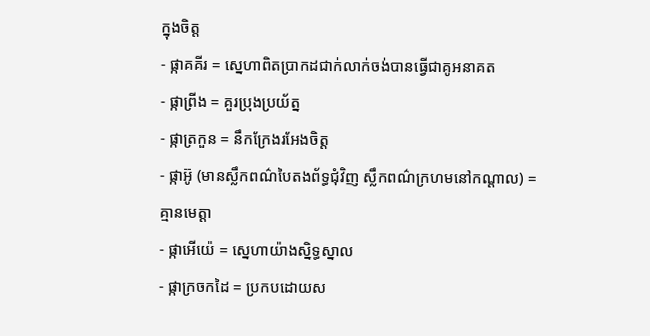ក្នុងចិត្ត
- ផ្កាគគីរ = ស្នេហាពិតប្រាកដជាក់លាក់ចង់បានធ្វើជាគូអនាគត
- ផ្កាព្រីង = គួរប្រុងប្រយ័ត្ន
- ផ្កាត្រកួន = នឹកក្រែងរអែងចិត្ត
- ផ្កាអ៊ូ (មានស្លឹកពណ៌បៃតងព័ទ្ធជុំវិញ ស្លឹកពណ៌ក្រហមនៅកណ្តាល) = គ្មានមេត្តា
- ផ្កាអើយ៉េ = ស្នេហាយ៉ាងស្និទ្ធស្នាល
- ផ្កាក្រចកដៃ = ប្រកបដោយស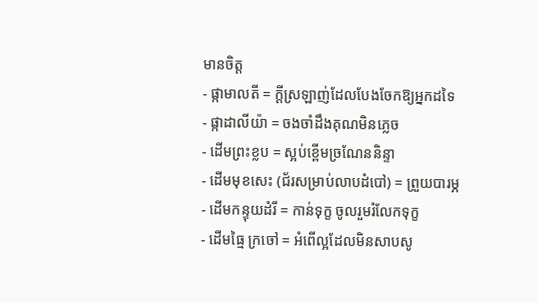មានចិត្ត
- ផ្កាមាលតី = ក្តីស្រឡាញ់ដែលបែងចែកឱ្យអ្នកដទៃ
- ផ្កាដាលីយ៉ា = ចងចាំដឹងគុណមិនភ្លេច
- ដើមព្រះខ្លប = ស្អប់ខ្ពើមច្រណែននិន្ទា
- ដើមមុខសេះ (ជ័រសម្រាប់លាបដំបៅ) = ព្រួយបារម្ភ
- ដើមកន្ទុយដំរី = កាន់ទុក្ខ ចូលរួមរំលែកទុក្ខ
- ដើមធ្មៃ ក្រចៅ = អំពើល្អដែលមិនសាបសូ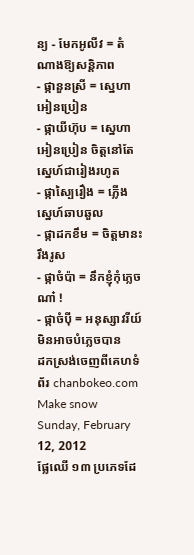ន្យ - មែកអូលីវ = តំណាងឱ្យសន្តិភាព
- ផ្កានួនស្រី = ស្នេហាអៀនប្រៀន
- ផ្កាយីហ៊ុប = ស្នេហាអៀនប្រៀន ចិត្តនៅតែស្នេហ៍ជារៀងរហូត
- ផ្កាស្បៃរឿង = ភ្លើងស្នេហ៍ឆាបឆួល
- ផ្កាដកខឹម = ចិត្តមានះរឹងរូស
- ផ្កាចំប៉ា = នឹកខ្ញុំកុំភ្លេចណា៎ !
- ផ្កាចំប៉ី = អនុស្សាវរីយ៍មិនអាចបំភ្លេចបាន
ដកស្រង់ចេញពីគេហទំព័រ chanbokeo.com
Make snow
Sunday, February 12, 2012
ផ្លែឈើ ១៣ ប្រភេទដែ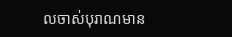លចាស់បុរាណមាន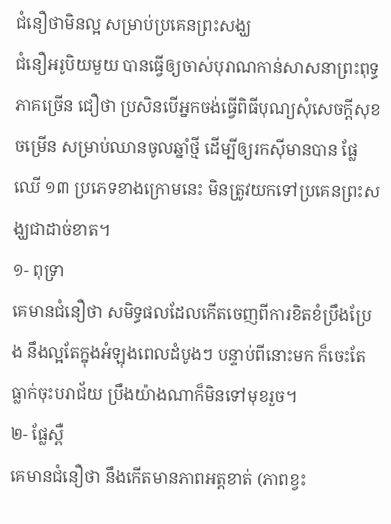ជំនឿថាមិនល្អ សម្រាប់ប្រគេនព្រះសង្ឃ
ជំនឿអរូបិយមួយ បានធ្វើឲ្យចាស់បុរាណកាន់សាសនាព្រះពុទ្ធភាគច្រើន ជឿថា ប្រសិនបើអ្នកចង់ធ្វើពិធីបុណ្យសុំសេចក្តីសុខចម្រើន សម្រាប់ឈានចូលឆ្នាំថ្មី ដើម្បីឲ្យរកស៊ីមានបាន ផ្លែឈើ ១៣ ប្រភេទខាងក្រោមនេះ មិនត្រូវយកទៅប្រគេនព្រះសង្ឃជាដាច់ខាត។
១- ពុទ្រា
គេមានជំនឿថា សមិទ្ធផលដែលកើតចេញពីការខិតខំប្រឹងប្រែង នឹងល្អតែក្នុងអំឡុងពេលដំបូងៗ បន្ទាប់ពីនោះមក ក៏ចេះតែធ្លាក់ចុះបរាជ័យ ប្រឹងយ៉ាងណាក៏មិនទៅមុខរួច។
២- ផ្លែស្ពឺ
គេមានជំនឿថា នឹងកើតមានភាពអត្តខាត់ (ភាពខ្វះ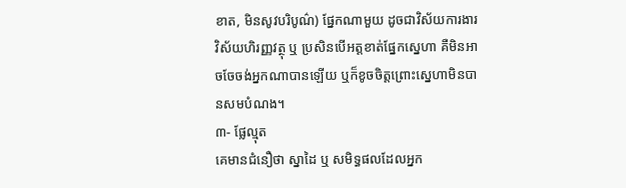ខាត, មិនសូវបរិបូណ៌) ផ្នែកណាមួយ ដូចជាវិស័យការងារ វិស័យហិរញ្ញវត្ថុ ឬ ប្រសិនបើអត្តខាត់ផ្នែកសេ្នហា គឺមិនអាចចែចង់អ្នកណាបានឡើយ ឬក៏ខូចចិត្តព្រោះសេ្នហាមិនបានសមបំណង។
៣- ផ្លែល្មុត
គេមានជំនឿថា ស្នាដៃ ឬ សមិទ្ធផលដែលអ្នក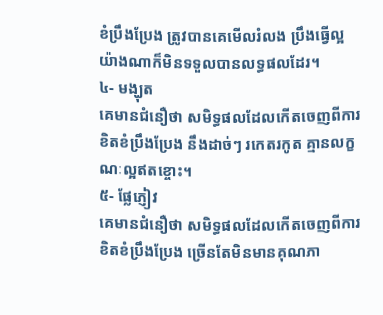ខំប្រឹងប្រែង ត្រូវបានគេមើលរំលង ប្រឹងធ្វើល្អយ៉ាងណាក៏មិនទទួលបានលទ្ធផលដែរ។
៤- មង្ឃុត
គេមានជំនឿថា សមិទ្ធផលដែលកើតចេញពីការខិតខំប្រឹងប្រែង នឹងដាច់ៗ រកេតរកូត គ្មានលក្ខណៈល្អឥតខ្ចោះ។
៥- ផ្លែភ្ញៀវ
គេមានជំនឿថា សមិទ្ធផលដែលកើតចេញពីការខិតខំប្រឹងប្រែង ច្រើនតែមិនមានគុណភា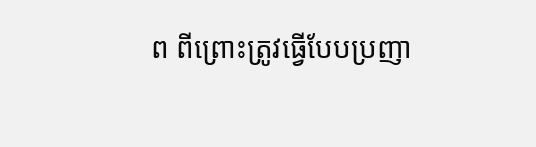ព ពីព្រោះត្រូវធ្វើបែបប្រញា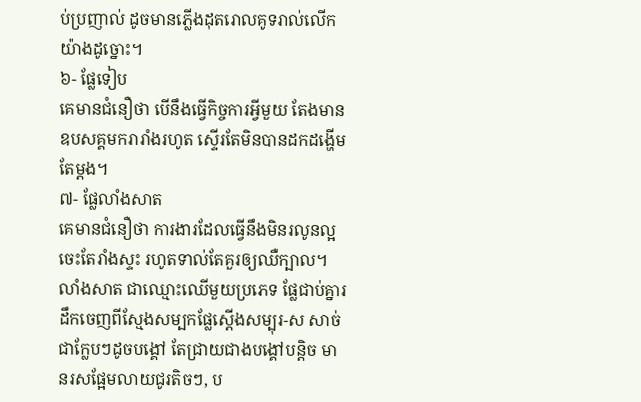ប់ប្រញាល់ ដូចមានភ្លើងដុតរោលគូទរាល់លើកយ៉ាងដូច្នោះ។
៦- ផ្លែទៀប
គេមានជំនឿថា បើនឹងធ្វើកិច្ចការអ្វីមួយ តែងមានឧបសគ្គមករារាំងរហូត ស្ទើរតែមិនបានដកដង្ហើមតែម្តង។
៧- ផ្លែលាំងសាត
គេមានជំនឿថា ការងារដែលធ្វើនឹងមិនរលូនល្អ ចេះតែរាំងស្ទះ រហូតទាល់តែគួរឲ្យឈឺក្បាល។ លាំងសាត ជាឈ្មោះឈើមួយប្រភេទ ផ្លែជាប់គ្នារដឹកចេញពីស្មែងសម្បកផ្លែស្តើងសម្បុរ-ស សាច់ជាក្លែបៗដូចបង្គៅ តែជ្រាយជាងបង្គៅបន្តិច មានរសផ្អែមលាយជូរតិចៗ, ប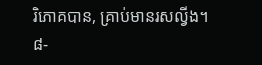រិភោគបាន, គ្រាប់មានរសល្វីង។
៨-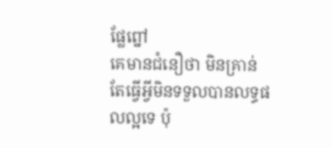ផ្លែព្នៅ
គេមានជំនឿថា មិនគ្រាន់តែធ្វើអ្វីមិនទទួលបានលទ្ធផលល្អទេ ប៉ុ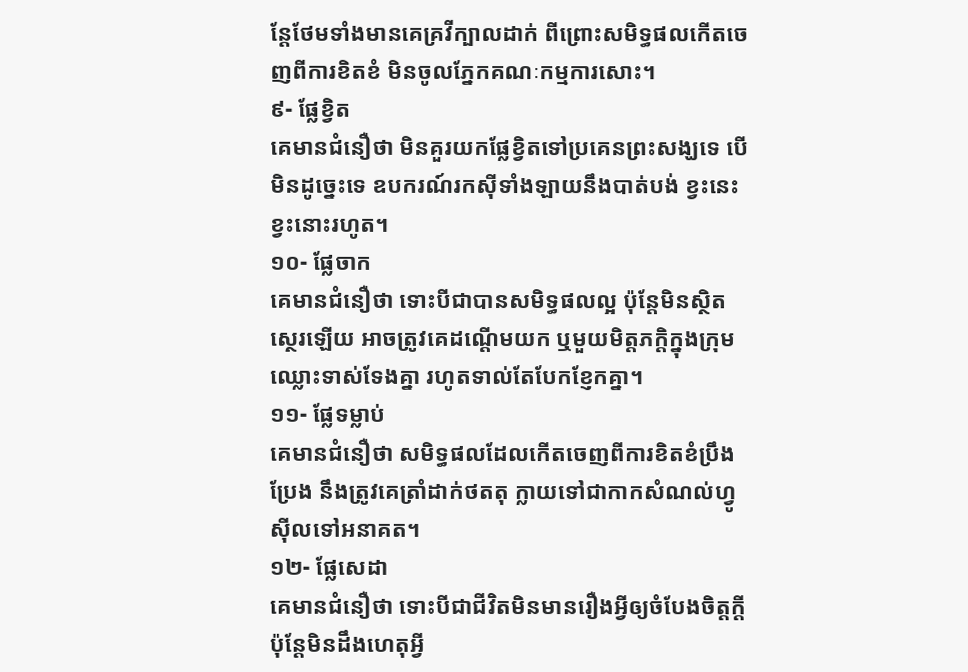ន្តែថែមទាំងមានគេគ្រវីក្បាលដាក់ ពីព្រោះសមិទ្ធផលកើតចេញពីការខិតខំ មិនចូលភ្នែកគណៈកម្មការសោះ។
៩- ផ្លែខ្វិត
គេមានជំនឿថា មិនគួរយកផ្លែខ្វិតទៅប្រគេនព្រះសង្ឃទេ បើមិនដូច្នេះទេ ឧបករណ៍រកស៊ីទាំងឡាយនឹងបាត់បង់ ខ្វះនេះខ្វះនោះរហូត។
១០- ផ្លែចាក
គេមានជំនឿថា ទោះបីជាបានសមិទ្ធផលល្អ ប៉ុន្តែមិនស្ថិតស្ថេរឡើយ អាចត្រូវគេដណ្តើមយក ឬមួយមិត្តភក្តិក្នុងក្រុមឈ្លោះទាស់ទែងគ្នា រហូតទាល់តែបែកខ្ញែកគ្នា។
១១- ផ្លែទម្លាប់
គេមានជំនឿថា សមិទ្ធផលដែលកើតចេញពីការខិតខំប្រឹងប្រែង នឹងត្រូវគេត្រាំដាក់ថតតុ ក្លាយទៅជាកាកសំណល់ហ្វូស៊ីលទៅអនាគត។
១២- ផ្លែសេដា
គេមានជំនឿថា ទោះបីជាជីវិតមិនមានរឿងអ្វីឲ្យចំបែងចិត្តក្តី ប៉ុន្តែមិនដឹងហេតុអ្វី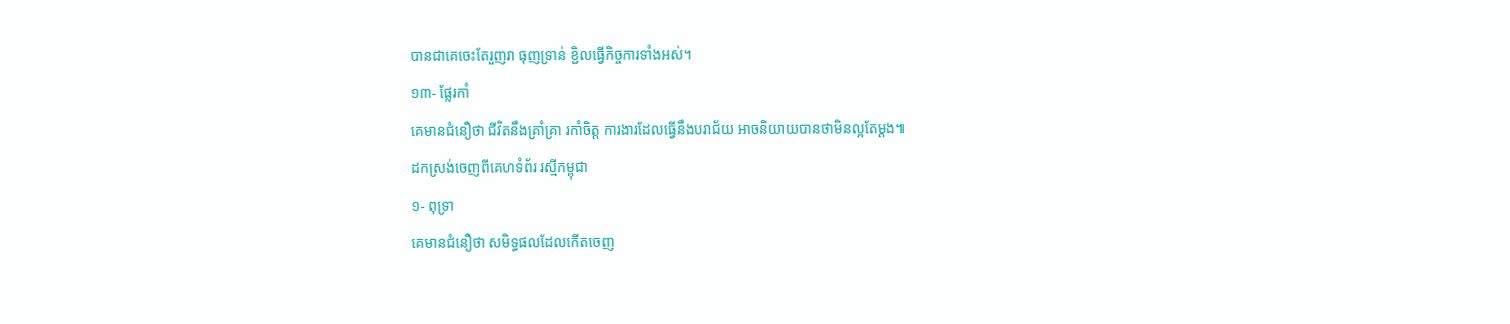បានជាគេចេះតែរួញរា ធុញទ្រាន់ ខ្ជិលធ្វើកិច្ចការទាំងអស់។
១៣- ផ្លែរកាំ
គេមានជំនឿថា ជីវិតនឹងគ្រាំគ្រា រកាំចិត្ត ការងារដែលធ្វើនឹងបរាជ័យ អាចនិយាយបានថាមិនល្អតែម្តង៕
ដកស្រង់ចេញពីគេហទំព័រ រស្មីកម្ពុជា
១- ពុទ្រា
គេមានជំនឿថា សមិទ្ធផលដែលកើតចេញ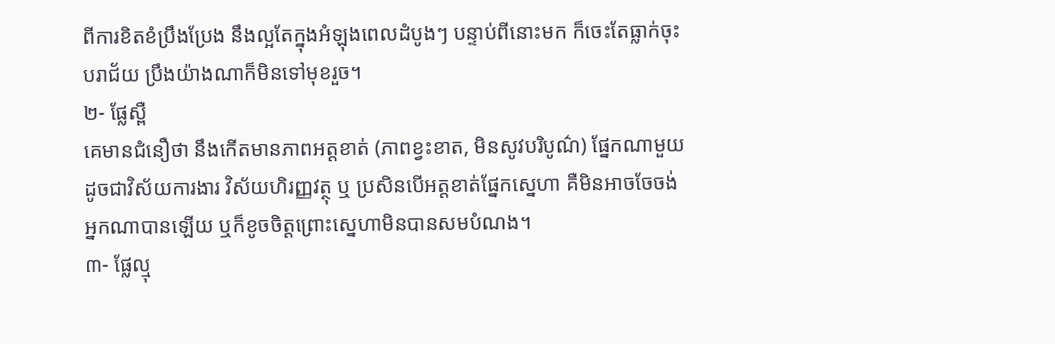ពីការខិតខំប្រឹងប្រែង នឹងល្អតែក្នុងអំឡុងពេលដំបូងៗ បន្ទាប់ពីនោះមក ក៏ចេះតែធ្លាក់ចុះបរាជ័យ ប្រឹងយ៉ាងណាក៏មិនទៅមុខរួច។
២- ផ្លែស្ពឺ
គេមានជំនឿថា នឹងកើតមានភាពអត្តខាត់ (ភាពខ្វះខាត, មិនសូវបរិបូណ៌) ផ្នែកណាមួយ ដូចជាវិស័យការងារ វិស័យហិរញ្ញវត្ថុ ឬ ប្រសិនបើអត្តខាត់ផ្នែកសេ្នហា គឺមិនអាចចែចង់អ្នកណាបានឡើយ ឬក៏ខូចចិត្តព្រោះសេ្នហាមិនបានសមបំណង។
៣- ផ្លែល្មុ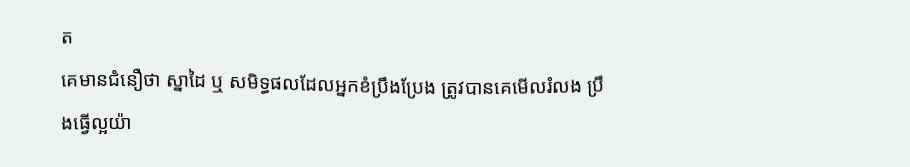ត
គេមានជំនឿថា ស្នាដៃ ឬ សមិទ្ធផលដែលអ្នកខំប្រឹងប្រែង ត្រូវបានគេមើលរំលង ប្រឹងធ្វើល្អយ៉ា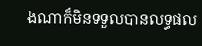ងណាក៏មិនទទួលបានលទ្ធផល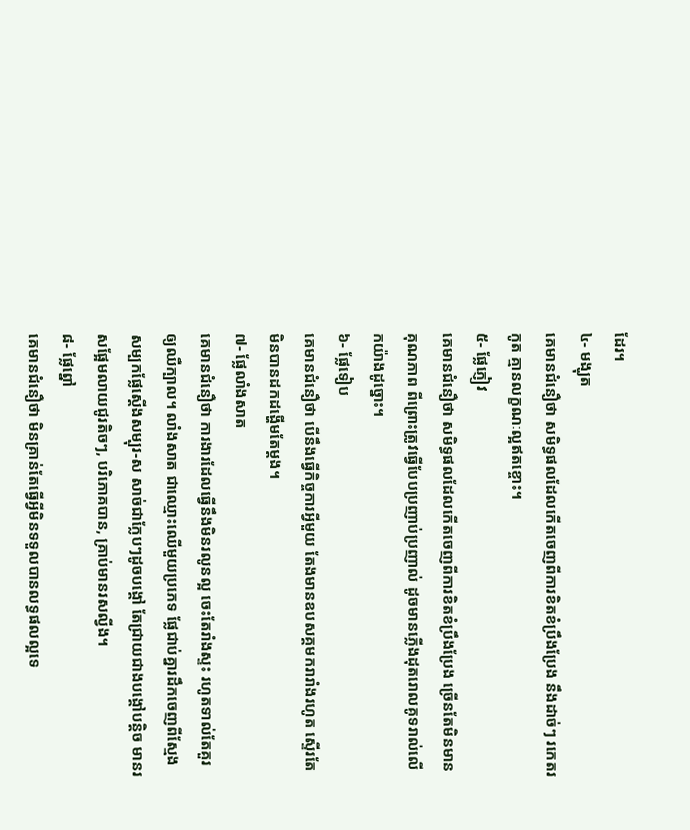ដែរ។
៤- មង្ឃុត
គេមានជំនឿថា សមិទ្ធផលដែលកើតចេញពីការខិតខំប្រឹងប្រែង នឹងដាច់ៗ រកេតរកូត គ្មានលក្ខណៈល្អឥតខ្ចោះ។
៥- ផ្លែភ្ញៀវ
គេមានជំនឿថា សមិទ្ធផលដែលកើតចេញពីការខិតខំប្រឹងប្រែង ច្រើនតែមិនមានគុណភាព ពីព្រោះត្រូវធ្វើបែបប្រញាប់ប្រញាល់ ដូចមានភ្លើងដុតរោលគូទរាល់លើកយ៉ាងដូច្នោះ។
៦- ផ្លែទៀប
គេមានជំនឿថា បើនឹងធ្វើកិច្ចការអ្វីមួយ តែងមានឧបសគ្គមករារាំងរហូត ស្ទើរតែមិនបានដកដង្ហើមតែម្តង។
៧- ផ្លែលាំងសាត
គេមានជំនឿថា ការងារដែលធ្វើនឹងមិនរលូនល្អ ចេះតែរាំងស្ទះ រហូតទាល់តែគួរឲ្យឈឺក្បាល។ លាំងសាត ជាឈ្មោះឈើមួយប្រភេទ ផ្លែជាប់គ្នារដឹកចេញពីស្មែងសម្បកផ្លែស្តើងសម្បុរ-ស សាច់ជាក្លែបៗដូចបង្គៅ តែជ្រាយជាងបង្គៅបន្តិច មានរសផ្អែមលាយជូរតិចៗ, បរិភោគបាន, គ្រាប់មានរសល្វីង។
៨- ផ្លែព្នៅ
គេមានជំនឿថា មិនគ្រាន់តែធ្វើអ្វីមិនទទួលបានលទ្ធផលល្អទេ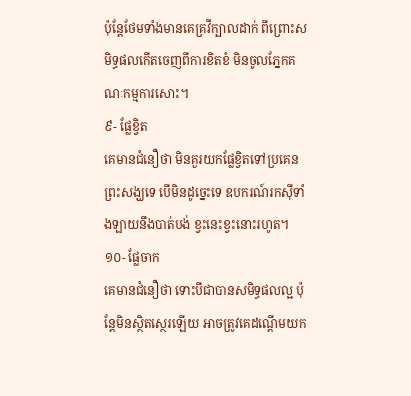ប៉ុន្តែថែមទាំងមានគេគ្រវីក្បាលដាក់ ពីព្រោះសមិទ្ធផលកើតចេញពីការខិតខំ មិនចូលភ្នែកគណៈកម្មការសោះ។
៩- ផ្លែខ្វិត
គេមានជំនឿថា មិនគួរយកផ្លែខ្វិតទៅប្រគេនព្រះសង្ឃទេ បើមិនដូច្នេះទេ ឧបករណ៍រកស៊ីទាំងឡាយនឹងបាត់បង់ ខ្វះនេះខ្វះនោះរហូត។
១០- ផ្លែចាក
គេមានជំនឿថា ទោះបីជាបានសមិទ្ធផលល្អ ប៉ុន្តែមិនស្ថិតស្ថេរឡើយ អាចត្រូវគេដណ្តើមយក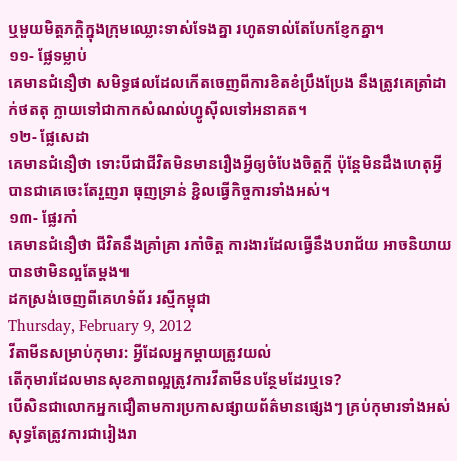ឬមួយមិត្តភក្តិក្នុងក្រុមឈ្លោះទាស់ទែងគ្នា រហូតទាល់តែបែកខ្ញែកគ្នា។
១១- ផ្លែទម្លាប់
គេមានជំនឿថា សមិទ្ធផលដែលកើតចេញពីការខិតខំប្រឹងប្រែង នឹងត្រូវគេត្រាំដាក់ថតតុ ក្លាយទៅជាកាកសំណល់ហ្វូស៊ីលទៅអនាគត។
១២- ផ្លែសេដា
គេមានជំនឿថា ទោះបីជាជីវិតមិនមានរឿងអ្វីឲ្យចំបែងចិត្តក្តី ប៉ុន្តែមិនដឹងហេតុអ្វីបានជាគេចេះតែរួញរា ធុញទ្រាន់ ខ្ជិលធ្វើកិច្ចការទាំងអស់។
១៣- ផ្លែរកាំ
គេមានជំនឿថា ជីវិតនឹងគ្រាំគ្រា រកាំចិត្ត ការងារដែលធ្វើនឹងបរាជ័យ អាចនិយាយបានថាមិនល្អតែម្តង៕
ដកស្រង់ចេញពីគេហទំព័រ រស្មីកម្ពុជា
Thursday, February 9, 2012
វីតាមីនសម្រាប់កុមារ: អ្វីដែលអ្នកម្តាយត្រូវយល់
តើកុមារដែលមានសុខភាពល្អត្រូវការវីតាមីនបន្ថែមដែរឬទេ?
បើសិនជាលោកអ្នកជឿតាមការប្រកាសផ្សាយព័ត៌មានផ្សេងៗ គ្រប់កុមារទាំងអស់សុទ្ធតែត្រូវការជារៀងរា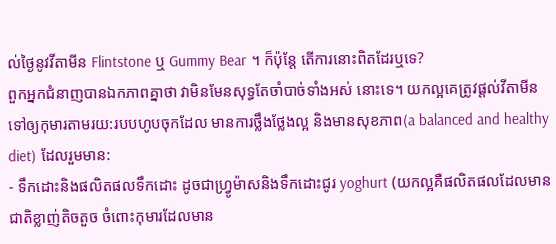ល់ថ្ងៃនូវវីតាមីន Flintstone ឬ Gummy Bear ។ ក៏ប៉ុន្តែ តើការនោះពិតដែរឬទេ?
ពួកអ្នកជំនាញបានឯកភាពគ្នាថា វាមិនមែនសុទ្ធតែចាំបាច់ទាំងអស់ នោះទេ។ យកល្អគេត្រូវផ្តល់វីតាមីនទៅឲ្យកុមារតាមរយ:របបហូបចុកដែល មានការថ្លឹងថ្លែងល្អ និងមានសុខភាព(a balanced and healthy diet) ដែលរួមមាន:
- ទឹកដោះនិងផលិតផលទឹកដោះ ដូចជាហ្វ្រូម៉ាសនិងទឹកដោះជូរ yoghurt (យកល្អគឺផលិតផលដែលមានជាតិខ្លាញ់តិចតួច ចំពោះកុមារដែលមាន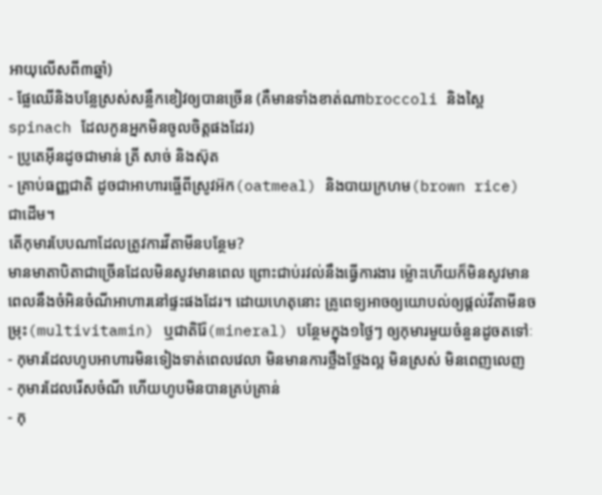អាយុលើសពី៣ឆ្នាំ)
- ផ្លែឈើនិងបន្លែស្រស់សន្លឹកខៀវឲ្យបានច្រើន (គឺមានទាំងខាត់ណាbroccoli និងស្ពៃspinach ដែលកូនអ្នកមិនចូលចិត្តផងដែរ)
- ប្រូតេអ៊ីនដូចជាមាន់ ត្រី សាច់ និងស៊ុត
- គ្រាប់ធញ្ញជាតិ ដូចជាអាហារធ្ចើពីស្រូវអ៊ក(oatmeal) និងបាយក្រហម(brown rice) ជាដើម។
តើកុមារបែបណាដែលត្រូវការវីតាមីនបន្ថែម?
មានមាតាបិតាជាច្រើនដែលមិនសូវមានពេល ព្រោះជាប់រវល់នឹងធ្វើការងារ ម្ល៉ោះហើយក៏មិនសូវមានពេលនឹងចំអិនចំណីអាហារនៅផ្ទះផងដែរ។ ដោយហេតុនោះ គ្រូពេទ្យអាចឲ្យយោបល់ឲ្យផ្តល់វីតាមីនចម្រុះ(multivitamin) ឬជាតិរ៉ែ(mineral) បន្ថែមក្នុង១ថ្ងៃៗ ឲ្យកុមារមួយចំនួនដូចតទៅៈ
- កុមារដែលហូបអាហារមិនទៀងទាត់ពេលវេលា មិនមានការថ្លឹងថ្លែងល្អ មិនស្រស់ មិនពេញលេញ
- កុមារដែលរើសចំណី ហើយហូបមិនបានគ្រប់គ្រាន់
- កុ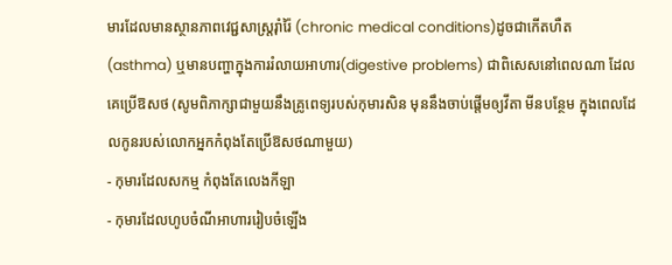មារដែលមានស្ថានភាពវេជ្ជសាស្ត្ររ៉ាំរ៉ៃ (chronic medical conditions)ដូចជាកើតហឺត (asthma) ឬមានបញ្ហាក្នុងការរំលាយអាហារ(digestive problems) ជាពិសេសនៅពេលណា ដែលគេប្រើឱសថ (សូមពិភាក្សាជាមួយនឹងគ្រូពេទ្យរបស់កុមារសិន មុននឹងចាប់ផ្តើមឲ្យវីតា មីនបន្ថែម ក្នុងពេលដែលកូនរបស់លោកអ្នកកំពុងតែប្រើឱសថណាមួយ)
- កុមារដែលសកម្ម កំពុងតែលេងកីឡា
- កុមារដែលហូបចំណីអាហាររៀបចំឡើង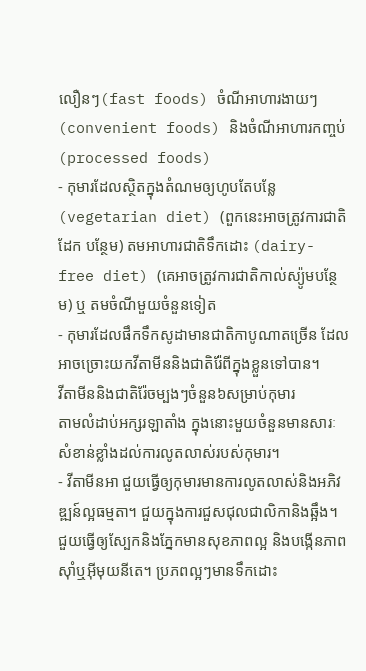លឿនៗ(fast foods) ចំណីអាហារងាយៗ (convenient foods) និងចំណីអាហារកញ្ចប់(processed foods)
- កុមារដែលស្ថិតក្នុងតំណមឲ្យហូបតែបន្លែ(vegetarian diet) (ពួកនេះអាចត្រូវការជាតិដែក បន្ថែម) តមអាហារជាតិទឹកដោះ (dairy-free diet) (គេអាចត្រូវការជាតិកាល់ស្យ៉ូមបន្ថែម) ឬ តមចំណីមួយចំនួនទៀត
- កុមារដែលផឹកទឹកសូដាមានជាតិកាបូណាតច្រើន ដែលអាចច្រោះយកវីតាមីននិងជាតិរ៉ែពីក្នុងខ្លួនទៅបាន។
វីតាមីននិងជាតិរ៉ែចម្បងៗចំនួន៦សម្រាប់កុមារ
តាមលំដាប់អក្សរឡាតាំង ក្នុងនោះមួយចំនួនមានសារៈសំខាន់ខ្លាំងដល់ការលូតលាស់របស់កុមារ។
- វីតាមីនអា ជួយធ្វើឲ្យកុមារមានការលូតលាស់និងអភិវឌ្ឍន៍ល្អធម្មតា។ ជួយក្នុងការជួសជុលជាលិកានិងឆ្អឹង។ ជួយធ្វើឲ្យស្បែកនិងភ្នែកមានសុខភាពល្អ និងបង្កើនភាពស៊ាំឬអ៊ីមុយនីតេ។ ប្រភពល្អៗមានទឹកដោះ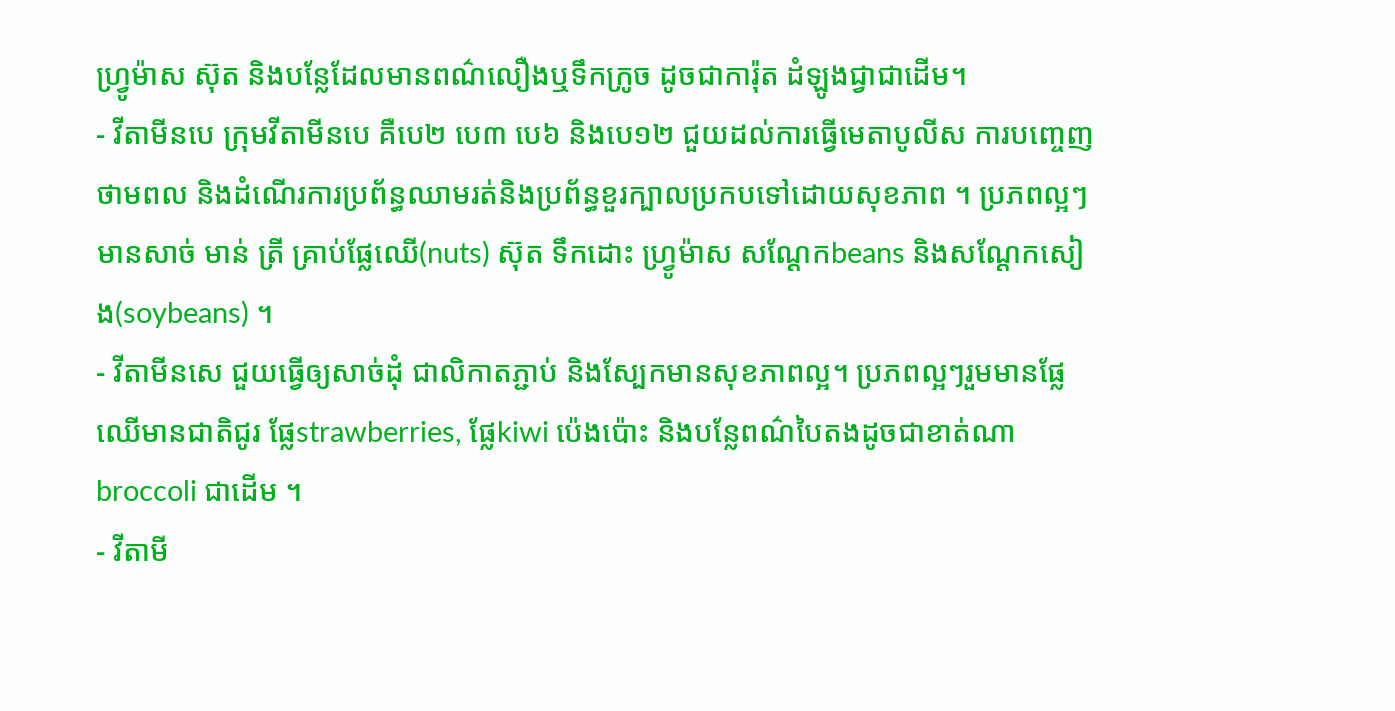ហ្វ្រូម៉ាស ស៊ុត និងបន្លែដែលមានពណ៌លឿងឬទឹកក្រូច ដូចជាការ៉ុត ដំឡូងជ្វាជាដើម។
- វីតាមីនបេ ក្រុមវីតាមីនបេ គឺបេ២ បេ៣ បេ៦ និងបេ១២ ជួយដល់ការធ្វើមេតាបូលីស ការបញ្ចេញថាមពល និងដំណើរការប្រព័ន្ធឈាមរត់និងប្រព័ន្ធខួរក្បាលប្រកបទៅដោយសុខភាព ។ ប្រភពល្អៗមានសាច់ មាន់ ត្រី គ្រាប់ផ្លែឈើ(nuts) ស៊ុត ទឹកដោះ ហ្វ្រូម៉ាស សណ្តែកbeans និងសណ្តែកសៀង(soybeans) ។
- វីតាមីនសេ ជួយធ្វើឲ្យសាច់ដុំ ជាលិកាតភ្ជាប់ និងស្បែកមានសុខភាពល្អ។ ប្រភពល្អៗរួមមានផ្លែឈើមានជាតិជូរ ផ្លែstrawberries, ផ្លែkiwi ប៉េងប៉ោះ និងបន្លែពណ៌បៃតងដូចជាខាត់ណា broccoli ជាដើម ។
- វីតាមី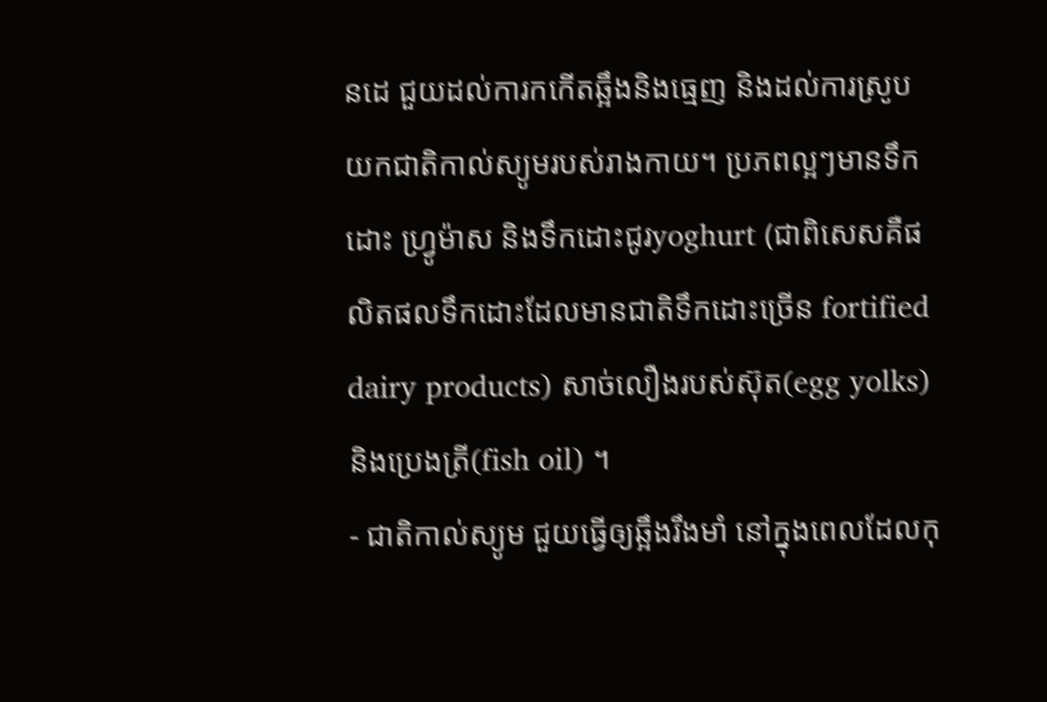នដេ ជួយដល់ការកកើតឆ្អឹងនិងធ្មេញ និងដល់ការស្រូបយកជាតិកាល់ស្យូមរបស់រាងកាយ។ ប្រភពល្អៗមានទឹកដោះ ហ្វ្រូម៉ាស និងទឹកដោះជូរyoghurt (ជាពិសេសគឺផលិតផលទឹកដោះដែលមានជាតិទឹកដោះច្រើន fortified dairy products) សាច់លឿងរបស់ស៊ុត(egg yolks) និងប្រេងត្រី(fish oil) ។
- ជាតិកាល់ស្យូម ជួយធ្វើឲ្យឆ្អឹងរឹងមាំ នៅក្នុងពេលដែលកុ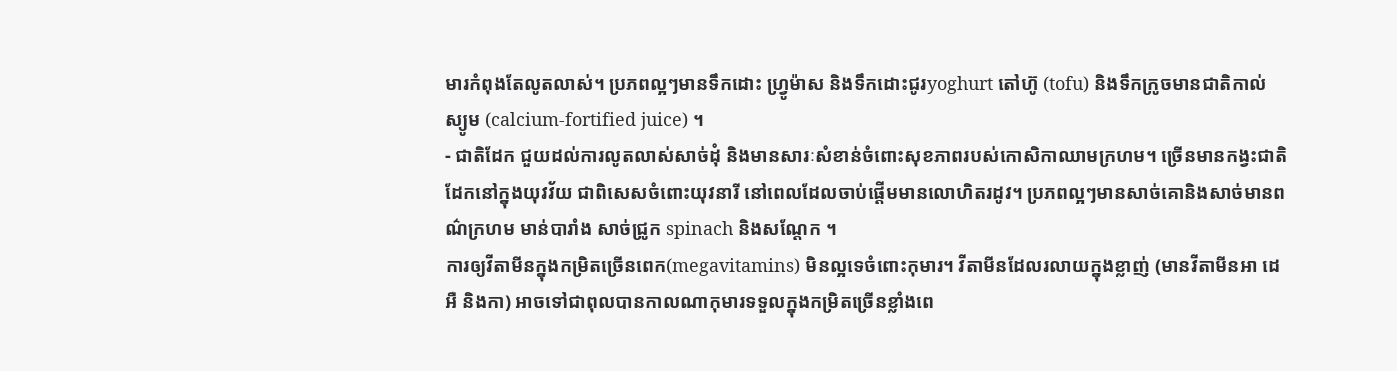មារកំពុងតែលូតលាស់។ ប្រភពល្អៗមានទឹកដោះ ហ្វ្រូម៉ាស និងទឹកដោះជូរyoghurt តៅហ៊ូ (tofu) និងទឹកក្រូចមានជាតិកាល់ស្យូម (calcium-fortified juice) ។
- ជាតិដែក ជួយដល់ការលូតលាស់សាច់ដុំ និងមានសារៈសំខាន់ចំពោះសុខភាពរបស់កោសិកាឈាមក្រហម។ ច្រើនមានកង្វះជាតិដែកនៅក្នុងយុវវ័យ ជាពិសេសចំពោះយុវនារី នៅពេលដែលចាប់ផ្តើមមានលោហិតរដូវ។ ប្រភពល្អៗមានសាច់គោនិងសាច់មានពណ៌ក្រហម មាន់បារាំង សាច់ជ្រូក spinach និងសណ្តែក ។
ការឲ្យវីតាមីនក្នុងកម្រិតច្រើនពេក(megavitamins) មិនល្អទេចំពោះកុមារ។ វីតាមីនដែលរលាយក្នុងខ្លាញ់ (មានវីតាមីនអា ដេ អឺ និងកា) អាចទៅជាពុលបានកាលណាកុមារទទួលក្នុងកម្រិតច្រើនខ្លាំងពេ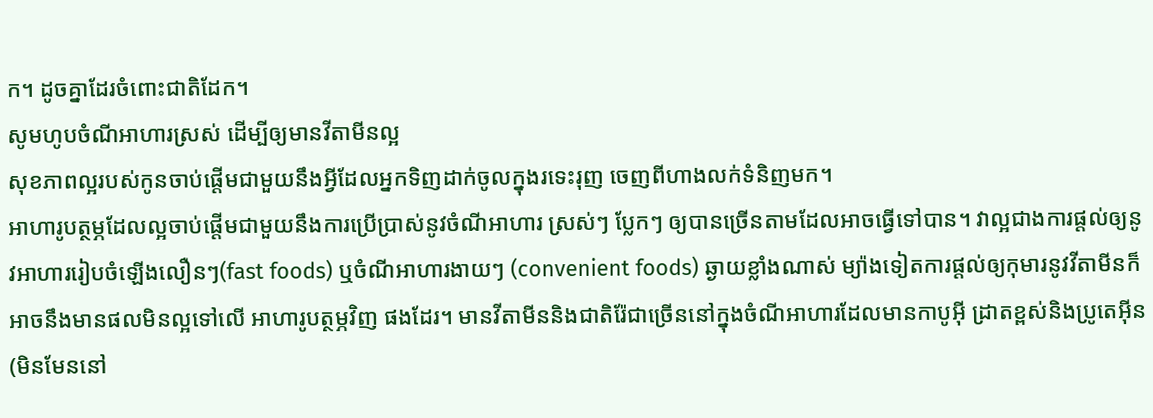ក។ ដូចគ្នាដែរចំពោះជាតិដែក។
សូមហូបចំណីអាហារស្រស់ ដើម្បីឲ្យមានវីតាមីនល្អ
សុខភាពល្អរបស់កូនចាប់ផ្តើមជាមួយនឹងអ្វីដែលអ្នកទិញដាក់ចូលក្នុងរទេះរុញ ចេញពីហាងលក់ទំនិញមក។
អាហារូបត្ថម្ភដែលល្អចាប់ផ្តើមជាមួយនឹងការប្រើប្រាស់នូវចំណីអាហារ ស្រស់ៗ ប្លែកៗ ឲ្យបានច្រើនតាមដែលអាចធ្វើទៅបាន។ វាល្អជាងការផ្តល់ឲ្យនូវអាហាររៀបចំឡើងលឿនៗ(fast foods) ឬចំណីអាហារងាយៗ (convenient foods) ឆ្ងាយខ្លាំងណាស់ ម្យ៉ាងទៀតការផ្តល់ឲ្យកុមារនូវវីតាមីនក៏អាចនឹងមានផលមិនល្អទៅលើ អាហារូបត្ថម្ភវិញ ផងដែរ។ មានវីតាមីននិងជាតិរ៉ែជាច្រើននៅក្នុងចំណីអាហារដែលមានកាបូអ៊ី ដ្រាតខ្ពស់និងប្រូតេអ៊ីន (មិនមែននៅ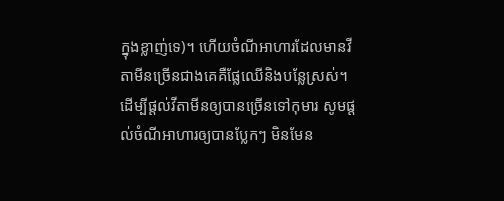ក្នុងខ្លាញ់ទេ)។ ហើយចំណីអាហារដែលមានវីតាមីនច្រើនជាងគេគឺផ្លែឈើនិងបន្លែស្រស់។
ដើម្បីផ្តល់វីតាមីនឲ្យបានច្រើនទៅកុមារ សូមផ្តល់ចំណីអាហារឲ្យបានប្លែកៗ មិនមែន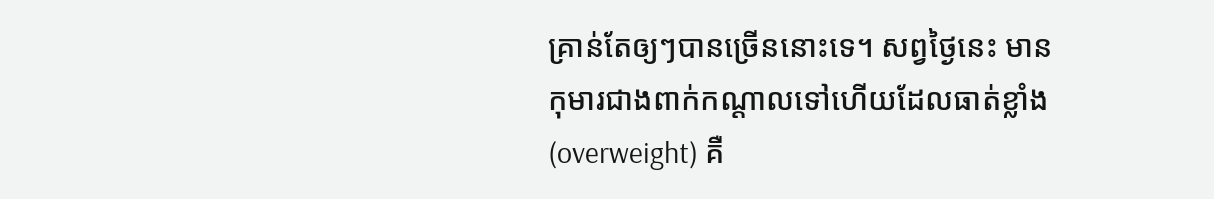គ្រាន់តែឲ្យៗបានច្រើននោះទេ។ សព្វថ្ងៃនេះ មានកុមារជាងពាក់កណ្តាលទៅហើយដែលធាត់ខ្លាំង(overweight) គឺ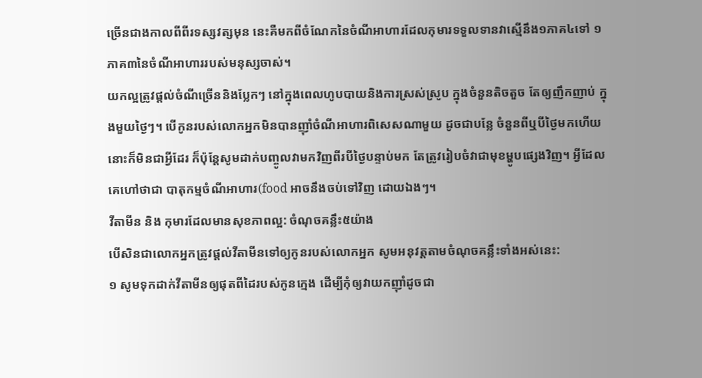ច្រើនជាងកាលពីពីរទស្សវត្សមុន នេះគឺមកពីចំណែកនៃចំណីអាហារដែលកុមារទទួលទានវាស្មើនឹង១ភាគ៤ទៅ ១ភាគ៣នៃចំណីអាហាររបស់មនុស្សចាស់។
យកល្អត្រូវផ្តល់ចំណីច្រើននិងប្លែកៗ នៅក្នុងពេលហូបបាយនិងការស្រស់ស្រូប ក្នុងចំនួនតិចតួច តែឲ្យញឹកញាប់ ក្នុងមួយថ្ងៃៗ។ បើកូនរបស់លោកអ្នកមិនបានញ៉ាំចំណីអាហារពិសេសណាមួយ ដូចជាបន្លែ ចំនួនពីឬបីថ្ងៃមកហើយ នោះក៏មិនជាអ្វីដែរ ក៏ប៉ុន្តែសូមដាក់បញ្ចូលវាមកវិញពីរបីថ្ងៃបន្ទាប់មក តែត្រូវរៀបចំវាជាមុខម្ហូបផ្សេងវិញ។ អ្វីដែលគេហៅថាជា បាតុកម្មចំណីអាហារ(food អាចនឹងចប់ទៅវិញ ដោយឯងៗ។
វីតាមីន និង កុមារដែលមានសុខភាពល្អ: ចំណុចគន្លឹះ៥យ៉ាង
បើសិនជាលោកអ្នកត្រូវផ្តល់វីតាមីនទៅឲ្យកូនរបស់លោកអ្នក សូមអនុវត្តតាមចំណុចគន្លឹះទាំងអស់នេះ:
១ សូមទុកដាក់វីតាមីនឲ្យផុតពីដៃរបស់កូនក្មេង ដើម្បីកុំឲ្យវាយកញ៉ាំដូចជា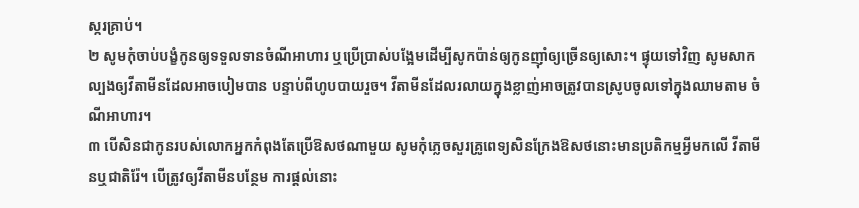ស្ករគ្រាប់។
២ សូមកុំចាប់បង្ខំកូនឲ្យទទួលទានចំណីអាហារ ឬប្រើប្រាស់បង្អែមដើម្បីសូកប៉ាន់ឲ្យកូនញ៉ាំឲ្យច្រើនឲ្យសោះ។ ផ្ទុយទៅវិញ សូមសាកល្បងឲ្យវីតាមីនដែលអាចបៀមបាន បន្ទាប់ពីហូបបាយរួច។ វីតាមីនដែលរលាយក្នុងខ្លាញ់អាចត្រូវបានស្រូបចូលទៅក្នុងឈាមតាម ចំណីអាហារ។
៣ បើសិនជាកូនរបស់លោកអ្នកកំពុងតែប្រើឱសថណាមួយ សូមកុំភ្លេចសួរគ្រូពេទ្យសិនក្រែងឱសថនោះមានប្រតិកម្មអ្វីមកលើ វីតាមីនឬជាតិរ៉ែ។ បើត្រូវឲ្យវីតាមីនបន្ថែម ការផ្តល់នោះ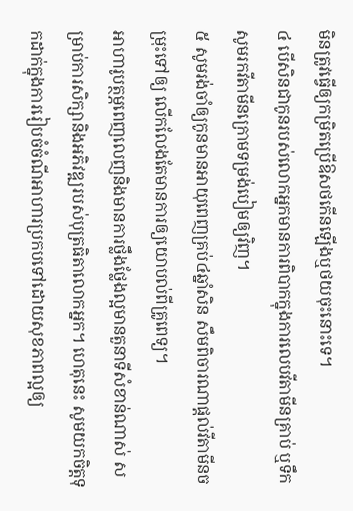មិនត្រូវធ្វើឲ្យកម្រិតប្រើឱសថកើនឡើងឬថយចុះនោះទេ។
៤ បើសិនជាកូនរបស់លោកអ្នកមានការពិបាកក្នុងការលេបវីតាមីនគ្រាប់ ឬទឹក សូមរកវីតាមីនក្រោមទម្រង់បៀមឲ្យវិញ។
៥ សូមរង់ចាំឲ្យកូនមានអាយុពេញគ្រប់៤ឆ្នាំសិន សឹមពិចារណាផ្តល់វីតាមីនចម្រុះទៅឲ្យ លើកលែងតែមានការឲ្យយោបល់ពីគ្រូពេទ្យ។
អាហារូបត្ថម្ភពេញលេញនិងមានការថ្លឹងថ្លែងល្អមានតួនាទីសំខាន់ណាស់ សម្រាប់ការសិក្សានិងអភិវឌ្ឍរបស់បុត្រធិតាលោកអ្នក។ ហេតុនេះ សូមយកចិត្តទុកដាក់ក្នុងការរៀបចំចំណីអាហារប្រកបទៅដោយសុខភាពល្អឲ្យ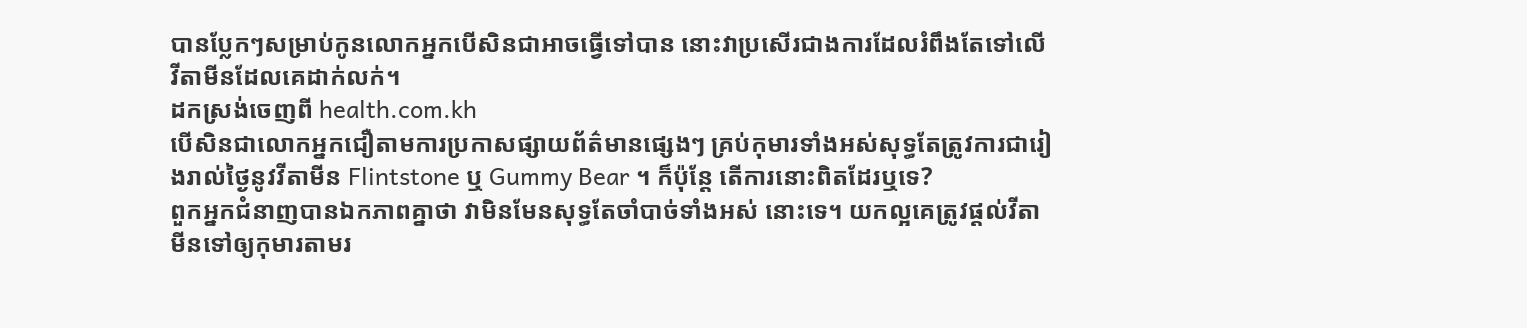បានប្លែកៗសម្រាប់កូនលោកអ្នកបើសិនជាអាចធ្វើទៅបាន នោះវាប្រសើរជាងការដែលរំពឹងតែទៅលើវីតាមីនដែលគេដាក់លក់។
ដកស្រង់ចេញពី health.com.kh
បើសិនជាលោកអ្នកជឿតាមការប្រកាសផ្សាយព័ត៌មានផ្សេងៗ គ្រប់កុមារទាំងអស់សុទ្ធតែត្រូវការជារៀងរាល់ថ្ងៃនូវវីតាមីន Flintstone ឬ Gummy Bear ។ ក៏ប៉ុន្តែ តើការនោះពិតដែរឬទេ?
ពួកអ្នកជំនាញបានឯកភាពគ្នាថា វាមិនមែនសុទ្ធតែចាំបាច់ទាំងអស់ នោះទេ។ យកល្អគេត្រូវផ្តល់វីតាមីនទៅឲ្យកុមារតាមរ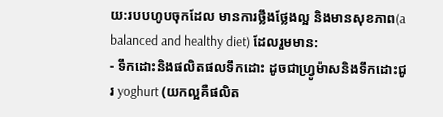យ:របបហូបចុកដែល មានការថ្លឹងថ្លែងល្អ និងមានសុខភាព(a balanced and healthy diet) ដែលរួមមាន:
- ទឹកដោះនិងផលិតផលទឹកដោះ ដូចជាហ្វ្រូម៉ាសនិងទឹកដោះជូរ yoghurt (យកល្អគឺផលិត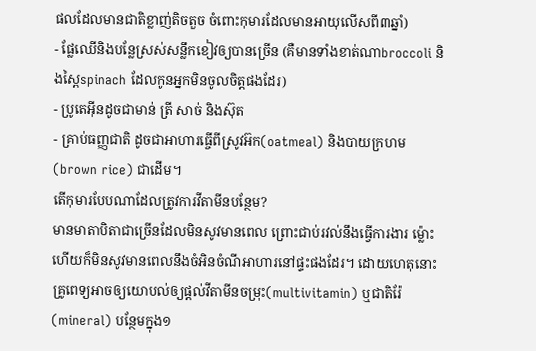ផលដែលមានជាតិខ្លាញ់តិចតួច ចំពោះកុមារដែលមានអាយុលើសពី៣ឆ្នាំ)
- ផ្លែឈើនិងបន្លែស្រស់សន្លឹកខៀវឲ្យបានច្រើន (គឺមានទាំងខាត់ណាbroccoli និងស្ពៃspinach ដែលកូនអ្នកមិនចូលចិត្តផងដែរ)
- ប្រូតេអ៊ីនដូចជាមាន់ ត្រី សាច់ និងស៊ុត
- គ្រាប់ធញ្ញជាតិ ដូចជាអាហារធ្ចើពីស្រូវអ៊ក(oatmeal) និងបាយក្រហម(brown rice) ជាដើម។
តើកុមារបែបណាដែលត្រូវការវីតាមីនបន្ថែម?
មានមាតាបិតាជាច្រើនដែលមិនសូវមានពេល ព្រោះជាប់រវល់នឹងធ្វើការងារ ម្ល៉ោះហើយក៏មិនសូវមានពេលនឹងចំអិនចំណីអាហារនៅផ្ទះផងដែរ។ ដោយហេតុនោះ គ្រូពេទ្យអាចឲ្យយោបល់ឲ្យផ្តល់វីតាមីនចម្រុះ(multivitamin) ឬជាតិរ៉ែ(mineral) បន្ថែមក្នុង១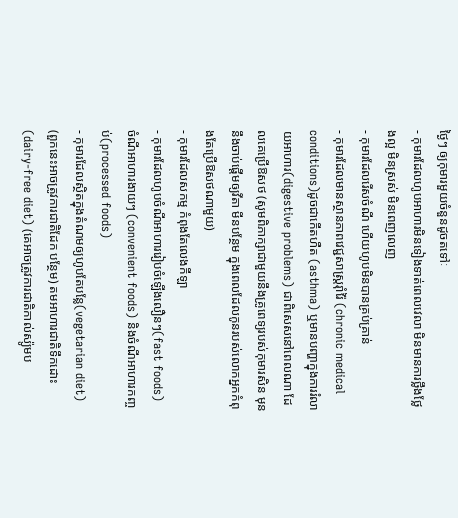ថ្ងៃៗ ឲ្យកុមារមួយចំនួនដូចតទៅៈ
- កុមារដែលហូបអាហារមិនទៀងទាត់ពេលវេលា មិនមានការថ្លឹងថ្លែងល្អ មិនស្រស់ មិនពេញលេញ
- កុមារដែលរើសចំណី ហើយហូបមិនបានគ្រប់គ្រាន់
- កុមារដែលមានស្ថានភាពវេជ្ជសាស្ត្ររ៉ាំរ៉ៃ (chronic medical conditions)ដូចជាកើតហឺត (asthma) ឬមានបញ្ហាក្នុងការរំលាយអាហារ(digestive problems) ជាពិសេសនៅពេលណា ដែលគេប្រើឱសថ (សូមពិភាក្សាជាមួយនឹងគ្រូពេទ្យរបស់កុមារសិន មុននឹងចាប់ផ្តើមឲ្យវីតា មីនបន្ថែម ក្នុងពេលដែលកូនរបស់លោកអ្នកកំពុងតែប្រើឱសថណាមួយ)
- កុមារដែលសកម្ម កំពុងតែលេងកីឡា
- កុមារដែលហូបចំណីអាហាររៀបចំឡើងលឿនៗ(fast foods) ចំណីអាហារងាយៗ (convenient foods) និងចំណីអាហារកញ្ចប់(processed foods)
- កុមារដែលស្ថិតក្នុងតំណមឲ្យហូបតែបន្លែ(vegetarian diet) (ពួកនេះអាចត្រូវការជាតិដែក បន្ថែម) តមអាហារជាតិទឹកដោះ (dairy-free diet) (គេអាចត្រូវការជាតិកាល់ស្យ៉ូមប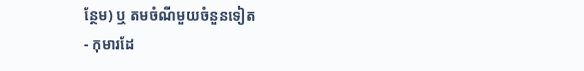ន្ថែម) ឬ តមចំណីមួយចំនួនទៀត
- កុមារដែ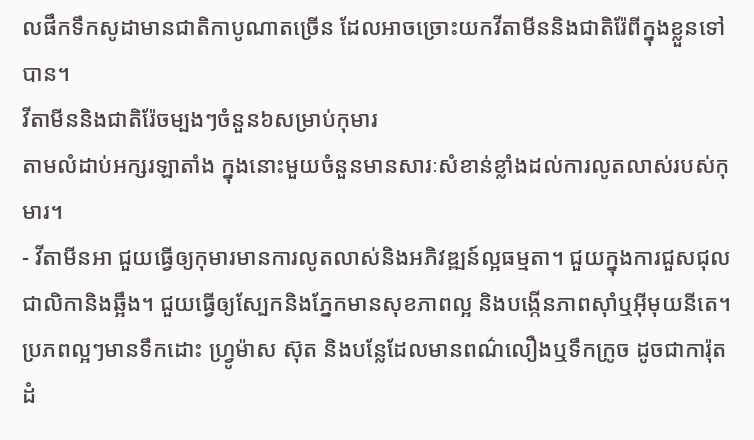លផឹកទឹកសូដាមានជាតិកាបូណាតច្រើន ដែលអាចច្រោះយកវីតាមីននិងជាតិរ៉ែពីក្នុងខ្លួនទៅបាន។
វីតាមីននិងជាតិរ៉ែចម្បងៗចំនួន៦សម្រាប់កុមារ
តាមលំដាប់អក្សរឡាតាំង ក្នុងនោះមួយចំនួនមានសារៈសំខាន់ខ្លាំងដល់ការលូតលាស់របស់កុមារ។
- វីតាមីនអា ជួយធ្វើឲ្យកុមារមានការលូតលាស់និងអភិវឌ្ឍន៍ល្អធម្មតា។ ជួយក្នុងការជួសជុលជាលិកានិងឆ្អឹង។ ជួយធ្វើឲ្យស្បែកនិងភ្នែកមានសុខភាពល្អ និងបង្កើនភាពស៊ាំឬអ៊ីមុយនីតេ។ ប្រភពល្អៗមានទឹកដោះ ហ្វ្រូម៉ាស ស៊ុត និងបន្លែដែលមានពណ៌លឿងឬទឹកក្រូច ដូចជាការ៉ុត ដំ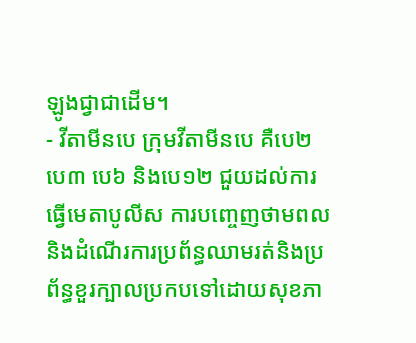ឡូងជ្វាជាដើម។
- វីតាមីនបេ ក្រុមវីតាមីនបេ គឺបេ២ បេ៣ បេ៦ និងបេ១២ ជួយដល់ការធ្វើមេតាបូលីស ការបញ្ចេញថាមពល និងដំណើរការប្រព័ន្ធឈាមរត់និងប្រព័ន្ធខួរក្បាលប្រកបទៅដោយសុខភា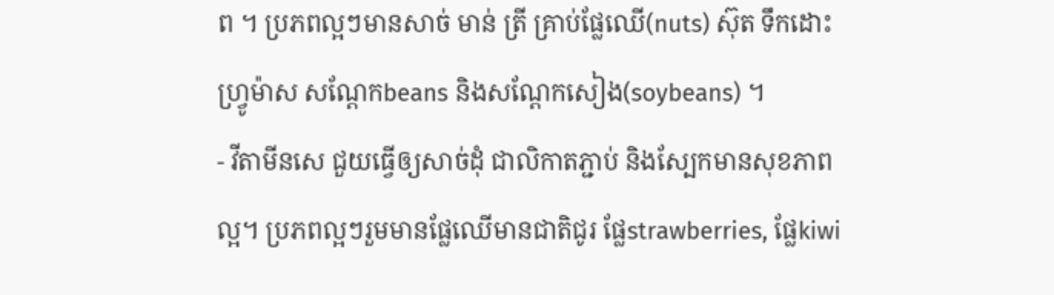ព ។ ប្រភពល្អៗមានសាច់ មាន់ ត្រី គ្រាប់ផ្លែឈើ(nuts) ស៊ុត ទឹកដោះ ហ្វ្រូម៉ាស សណ្តែកbeans និងសណ្តែកសៀង(soybeans) ។
- វីតាមីនសេ ជួយធ្វើឲ្យសាច់ដុំ ជាលិកាតភ្ជាប់ និងស្បែកមានសុខភាពល្អ។ ប្រភពល្អៗរួមមានផ្លែឈើមានជាតិជូរ ផ្លែstrawberries, ផ្លែkiwi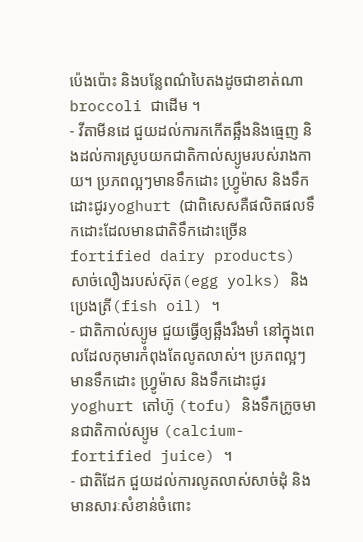ប៉េងប៉ោះ និងបន្លែពណ៌បៃតងដូចជាខាត់ណា broccoli ជាដើម ។
- វីតាមីនដេ ជួយដល់ការកកើតឆ្អឹងនិងធ្មេញ និងដល់ការស្រូបយកជាតិកាល់ស្យូមរបស់រាងកាយ។ ប្រភពល្អៗមានទឹកដោះ ហ្វ្រូម៉ាស និងទឹកដោះជូរyoghurt (ជាពិសេសគឺផលិតផលទឹកដោះដែលមានជាតិទឹកដោះច្រើន fortified dairy products) សាច់លឿងរបស់ស៊ុត(egg yolks) និងប្រេងត្រី(fish oil) ។
- ជាតិកាល់ស្យូម ជួយធ្វើឲ្យឆ្អឹងរឹងមាំ នៅក្នុងពេលដែលកុមារកំពុងតែលូតលាស់។ ប្រភពល្អៗមានទឹកដោះ ហ្វ្រូម៉ាស និងទឹកដោះជូរyoghurt តៅហ៊ូ (tofu) និងទឹកក្រូចមានជាតិកាល់ស្យូម (calcium-fortified juice) ។
- ជាតិដែក ជួយដល់ការលូតលាស់សាច់ដុំ និងមានសារៈសំខាន់ចំពោះ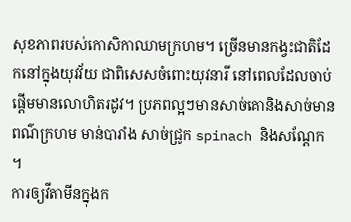សុខភាពរបស់កោសិកាឈាមក្រហម។ ច្រើនមានកង្វះជាតិដែកនៅក្នុងយុវវ័យ ជាពិសេសចំពោះយុវនារី នៅពេលដែលចាប់ផ្តើមមានលោហិតរដូវ។ ប្រភពល្អៗមានសាច់គោនិងសាច់មានពណ៌ក្រហម មាន់បារាំង សាច់ជ្រូក spinach និងសណ្តែក ។
ការឲ្យវីតាមីនក្នុងក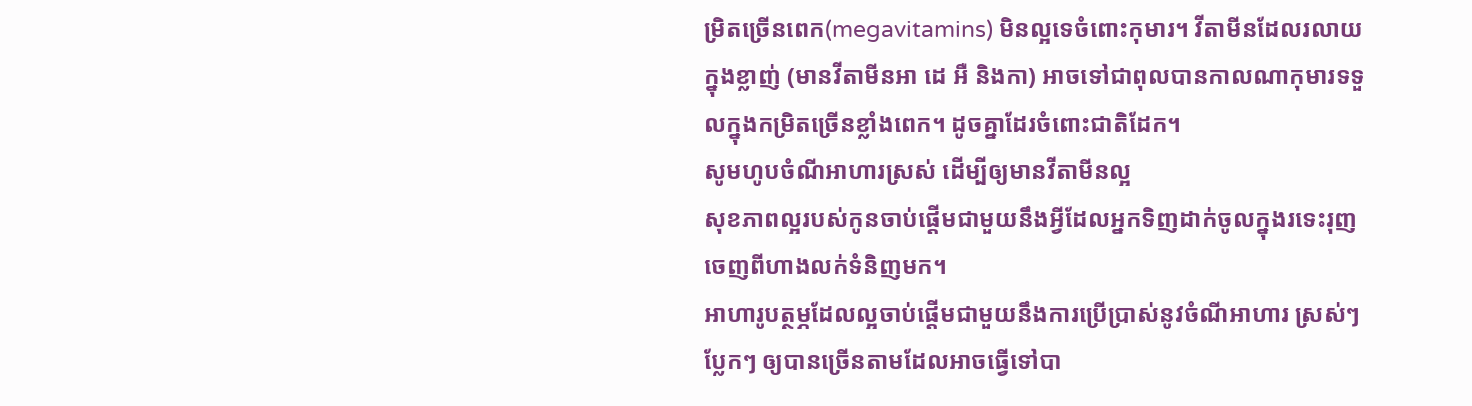ម្រិតច្រើនពេក(megavitamins) មិនល្អទេចំពោះកុមារ។ វីតាមីនដែលរលាយក្នុងខ្លាញ់ (មានវីតាមីនអា ដេ អឺ និងកា) អាចទៅជាពុលបានកាលណាកុមារទទួលក្នុងកម្រិតច្រើនខ្លាំងពេក។ ដូចគ្នាដែរចំពោះជាតិដែក។
សូមហូបចំណីអាហារស្រស់ ដើម្បីឲ្យមានវីតាមីនល្អ
សុខភាពល្អរបស់កូនចាប់ផ្តើមជាមួយនឹងអ្វីដែលអ្នកទិញដាក់ចូលក្នុងរទេះរុញ ចេញពីហាងលក់ទំនិញមក។
អាហារូបត្ថម្ភដែលល្អចាប់ផ្តើមជាមួយនឹងការប្រើប្រាស់នូវចំណីអាហារ ស្រស់ៗ ប្លែកៗ ឲ្យបានច្រើនតាមដែលអាចធ្វើទៅបា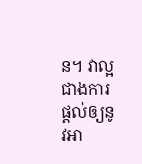ន។ វាល្អជាងការផ្តល់ឲ្យនូវអា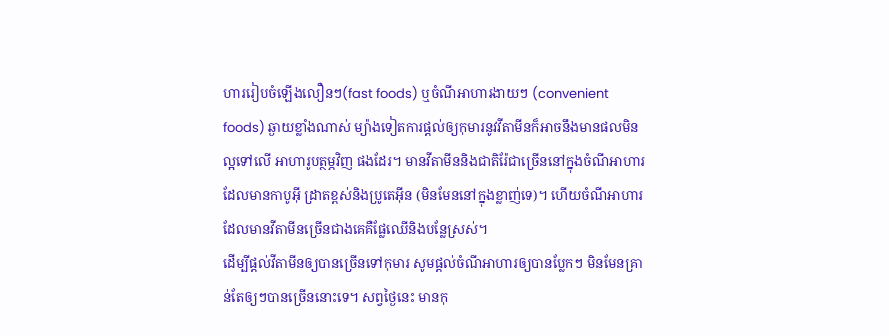ហាររៀបចំឡើងលឿនៗ(fast foods) ឬចំណីអាហារងាយៗ (convenient foods) ឆ្ងាយខ្លាំងណាស់ ម្យ៉ាងទៀតការផ្តល់ឲ្យកុមារនូវវីតាមីនក៏អាចនឹងមានផលមិនល្អទៅលើ អាហារូបត្ថម្ភវិញ ផងដែរ។ មានវីតាមីននិងជាតិរ៉ែជាច្រើននៅក្នុងចំណីអាហារដែលមានកាបូអ៊ី ដ្រាតខ្ពស់និងប្រូតេអ៊ីន (មិនមែននៅក្នុងខ្លាញ់ទេ)។ ហើយចំណីអាហារដែលមានវីតាមីនច្រើនជាងគេគឺផ្លែឈើនិងបន្លែស្រស់។
ដើម្បីផ្តល់វីតាមីនឲ្យបានច្រើនទៅកុមារ សូមផ្តល់ចំណីអាហារឲ្យបានប្លែកៗ មិនមែនគ្រាន់តែឲ្យៗបានច្រើននោះទេ។ សព្វថ្ងៃនេះ មានកុ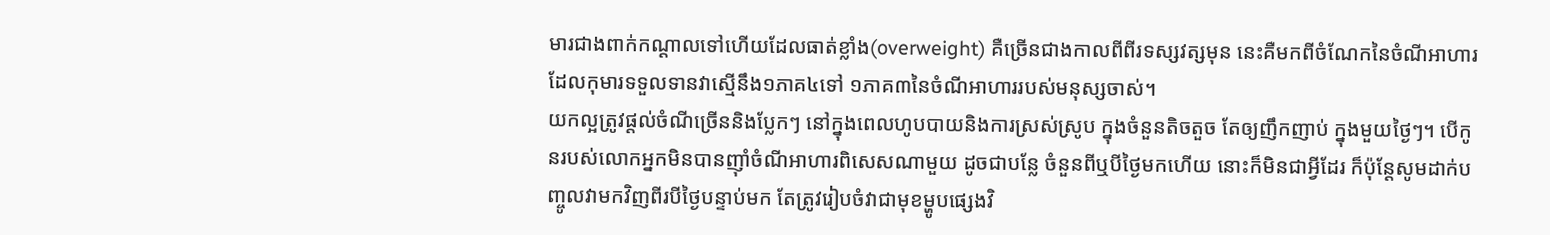មារជាងពាក់កណ្តាលទៅហើយដែលធាត់ខ្លាំង(overweight) គឺច្រើនជាងកាលពីពីរទស្សវត្សមុន នេះគឺមកពីចំណែកនៃចំណីអាហារដែលកុមារទទួលទានវាស្មើនឹង១ភាគ៤ទៅ ១ភាគ៣នៃចំណីអាហាររបស់មនុស្សចាស់។
យកល្អត្រូវផ្តល់ចំណីច្រើននិងប្លែកៗ នៅក្នុងពេលហូបបាយនិងការស្រស់ស្រូប ក្នុងចំនួនតិចតួច តែឲ្យញឹកញាប់ ក្នុងមួយថ្ងៃៗ។ បើកូនរបស់លោកអ្នកមិនបានញ៉ាំចំណីអាហារពិសេសណាមួយ ដូចជាបន្លែ ចំនួនពីឬបីថ្ងៃមកហើយ នោះក៏មិនជាអ្វីដែរ ក៏ប៉ុន្តែសូមដាក់បញ្ចូលវាមកវិញពីរបីថ្ងៃបន្ទាប់មក តែត្រូវរៀបចំវាជាមុខម្ហូបផ្សេងវិ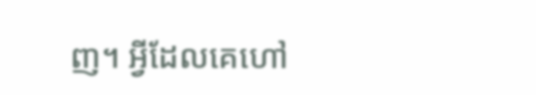ញ។ អ្វីដែលគេហៅ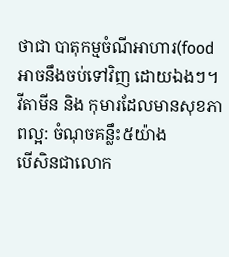ថាជា បាតុកម្មចំណីអាហារ(food អាចនឹងចប់ទៅវិញ ដោយឯងៗ។
វីតាមីន និង កុមារដែលមានសុខភាពល្អ: ចំណុចគន្លឹះ៥យ៉ាង
បើសិនជាលោក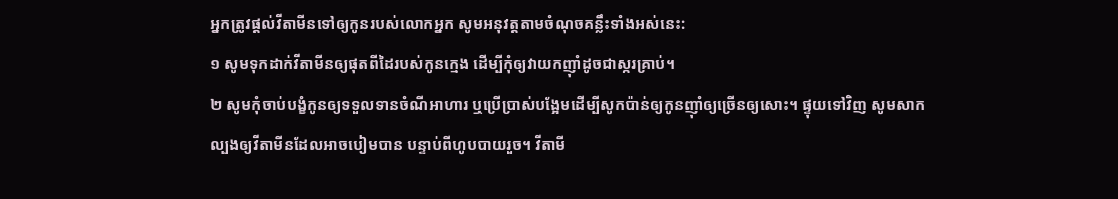អ្នកត្រូវផ្តល់វីតាមីនទៅឲ្យកូនរបស់លោកអ្នក សូមអនុវត្តតាមចំណុចគន្លឹះទាំងអស់នេះ:
១ សូមទុកដាក់វីតាមីនឲ្យផុតពីដៃរបស់កូនក្មេង ដើម្បីកុំឲ្យវាយកញ៉ាំដូចជាស្ករគ្រាប់។
២ សូមកុំចាប់បង្ខំកូនឲ្យទទួលទានចំណីអាហារ ឬប្រើប្រាស់បង្អែមដើម្បីសូកប៉ាន់ឲ្យកូនញ៉ាំឲ្យច្រើនឲ្យសោះ។ ផ្ទុយទៅវិញ សូមសាកល្បងឲ្យវីតាមីនដែលអាចបៀមបាន បន្ទាប់ពីហូបបាយរួច។ វីតាមី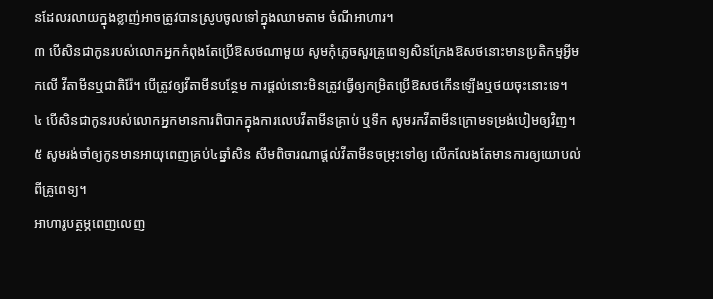នដែលរលាយក្នុងខ្លាញ់អាចត្រូវបានស្រូបចូលទៅក្នុងឈាមតាម ចំណីអាហារ។
៣ បើសិនជាកូនរបស់លោកអ្នកកំពុងតែប្រើឱសថណាមួយ សូមកុំភ្លេចសួរគ្រូពេទ្យសិនក្រែងឱសថនោះមានប្រតិកម្មអ្វីមកលើ វីតាមីនឬជាតិរ៉ែ។ បើត្រូវឲ្យវីតាមីនបន្ថែម ការផ្តល់នោះមិនត្រូវធ្វើឲ្យកម្រិតប្រើឱសថកើនឡើងឬថយចុះនោះទេ។
៤ បើសិនជាកូនរបស់លោកអ្នកមានការពិបាកក្នុងការលេបវីតាមីនគ្រាប់ ឬទឹក សូមរកវីតាមីនក្រោមទម្រង់បៀមឲ្យវិញ។
៥ សូមរង់ចាំឲ្យកូនមានអាយុពេញគ្រប់៤ឆ្នាំសិន សឹមពិចារណាផ្តល់វីតាមីនចម្រុះទៅឲ្យ លើកលែងតែមានការឲ្យយោបល់ពីគ្រូពេទ្យ។
អាហារូបត្ថម្ភពេញលេញ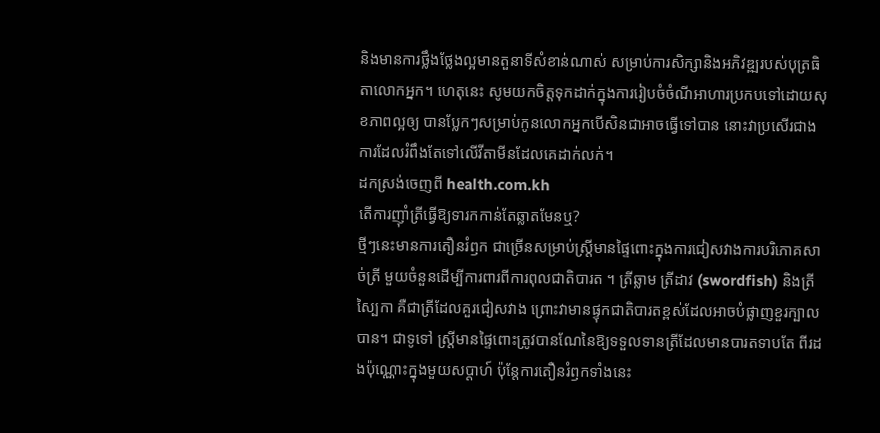និងមានការថ្លឹងថ្លែងល្អមានតួនាទីសំខាន់ណាស់ សម្រាប់ការសិក្សានិងអភិវឌ្ឍរបស់បុត្រធិតាលោកអ្នក។ ហេតុនេះ សូមយកចិត្តទុកដាក់ក្នុងការរៀបចំចំណីអាហារប្រកបទៅដោយសុខភាពល្អឲ្យ បានប្លែកៗសម្រាប់កូនលោកអ្នកបើសិនជាអាចធ្វើទៅបាន នោះវាប្រសើរជាងការដែលរំពឹងតែទៅលើវីតាមីនដែលគេដាក់លក់។
ដកស្រង់ចេញពី health.com.kh
តើការញ៉ាំត្រីធ្វើឱ្យទារកកាន់តែឆ្លាតមែនឬ?
ថ្មីៗនេះមានការតឿនរំឭក ជាច្រើនសម្រាប់ស្ត្រីមានផ្ទៃពោះក្នុងការជៀសវាងការបរិភោគសាច់ត្រី មួយចំនួនដើម្បីការពារពីការពុលជាតិបារត ។ ត្រីឆ្លាម ត្រីដាវ (swordfish) និងត្រីស្បៃកា គឺជាត្រីដែលគួរជៀសវាង ព្រោះវាមានផ្ទុកជាតិបារតខ្ពស់ដែលអាចបំផ្លាញខួរក្បាលបាន។ ជាទូទៅ ស្ត្រីមានផ្ទៃពោះត្រូវបានណែនៃឱ្យទទួលទានត្រីដែលមានបារតទាបតែ ពីរដងប៉ុណ្ណោះក្នុងមួយសប្តាហ៍ ប៉ុន្តែការតឿនរំឭកទាំងនេះ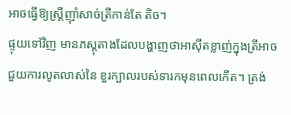អាចធ្វើឱ្យស្ត្រីញ៉ាំសាច់ត្រីកាន់តែ តិច។
ផ្ទុយទៅវិញ មានភស្តុតាងដែលបង្ហាញថាអាស៊ីតខ្លាញ់ក្នុងត្រីអាចជួយការលូតលាស់នៃ ខួរក្បាលរបស់ទារកមុនពេលកើត។ ត្រង់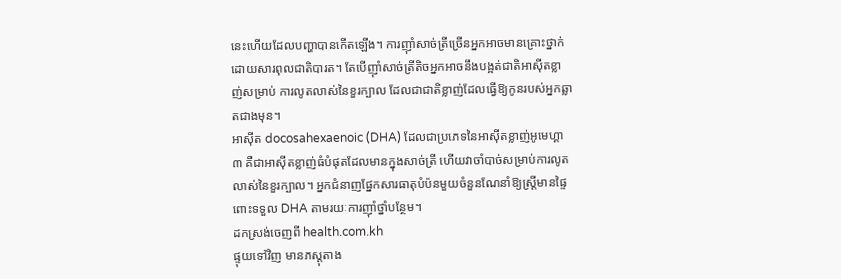នេះហើយដែលបញ្ហាបានកើតឡើង។ ការញ៉ាំសាច់ត្រីច្រើនអ្នកអាចមានគ្រោះថ្នាក់ដោយសារពុលជាតិបារត។ តែបើញ៉ាំសាច់ត្រីតិចអ្នកអាចនឹងបង្អត់ជាតិអាស៊ីតខ្លាញ់សម្រាប់ ការលូតលាស់នៃខួរក្បាល ដែលជាជាតិខ្លាញ់ដែលធ្វើឱ្យកូនរបស់អ្នកឆ្លាតជាងមុន។
អាស៊ីត docosahexaenoic (DHA) ដែលជាប្រភេទនៃអាស៊ីតខ្លាញ់អូមេហ្គា ៣ គឺជាអាស៊ីតខ្លាញ់ធំបំផុតដែលមានក្នុងសាច់ត្រី ហើយវាចាំបាច់សម្រាប់ការលូតលាស់នៃខួរក្បាល។ អ្នកជំនាញផ្នែកសារធាតុបំប៉នមួយចំនួនណែនាំឱ្យស្ត្រីមានផ្ទៃពោះទទួល DHA តាមរយៈការញ៉ាំថ្នាំបន្ថែម។
ដកស្រង់ចេញពី health.com.kh
ផ្ទុយទៅវិញ មានភស្តុតាង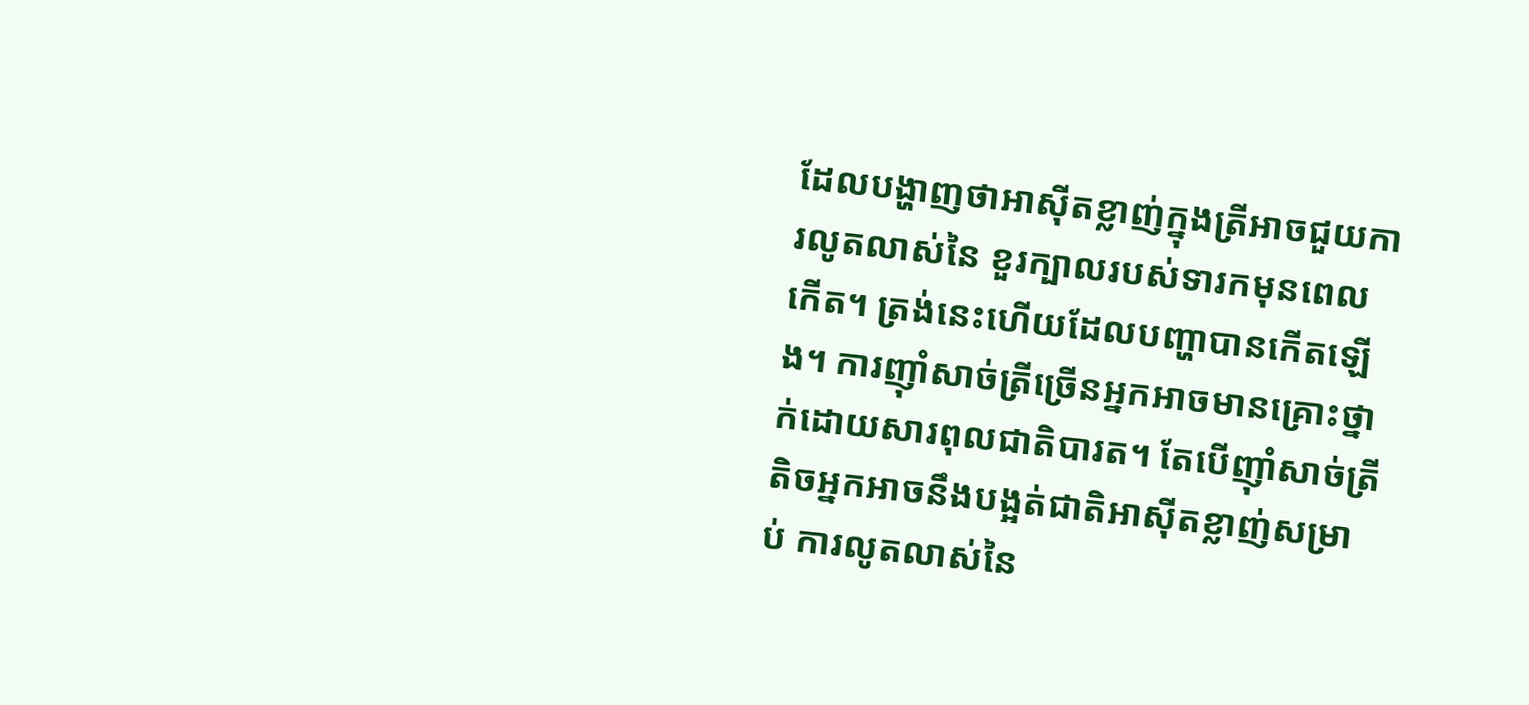ដែលបង្ហាញថាអាស៊ីតខ្លាញ់ក្នុងត្រីអាចជួយការលូតលាស់នៃ ខួរក្បាលរបស់ទារកមុនពេលកើត។ ត្រង់នេះហើយដែលបញ្ហាបានកើតឡើង។ ការញ៉ាំសាច់ត្រីច្រើនអ្នកអាចមានគ្រោះថ្នាក់ដោយសារពុលជាតិបារត។ តែបើញ៉ាំសាច់ត្រីតិចអ្នកអាចនឹងបង្អត់ជាតិអាស៊ីតខ្លាញ់សម្រាប់ ការលូតលាស់នៃ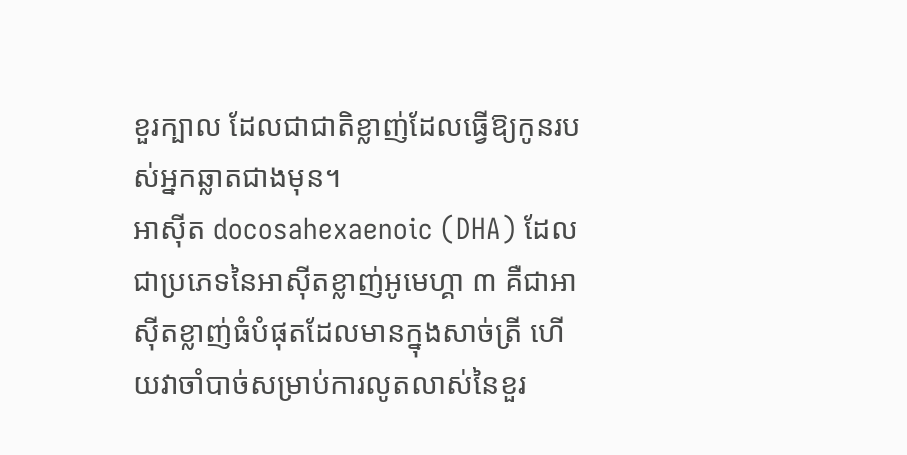ខួរក្បាល ដែលជាជាតិខ្លាញ់ដែលធ្វើឱ្យកូនរបស់អ្នកឆ្លាតជាងមុន។
អាស៊ីត docosahexaenoic (DHA) ដែលជាប្រភេទនៃអាស៊ីតខ្លាញ់អូមេហ្គា ៣ គឺជាអាស៊ីតខ្លាញ់ធំបំផុតដែលមានក្នុងសាច់ត្រី ហើយវាចាំបាច់សម្រាប់ការលូតលាស់នៃខួរ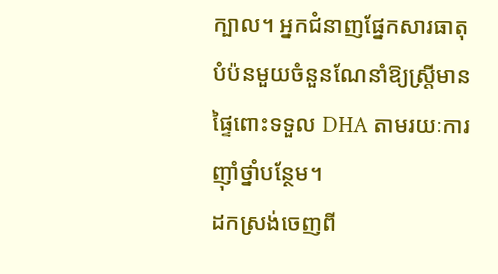ក្បាល។ អ្នកជំនាញផ្នែកសារធាតុបំប៉នមួយចំនួនណែនាំឱ្យស្ត្រីមានផ្ទៃពោះទទួល DHA តាមរយៈការញ៉ាំថ្នាំបន្ថែម។
ដកស្រង់ចេញពី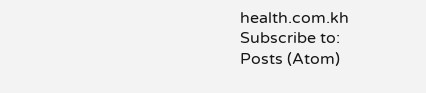health.com.kh
Subscribe to:
Posts (Atom)